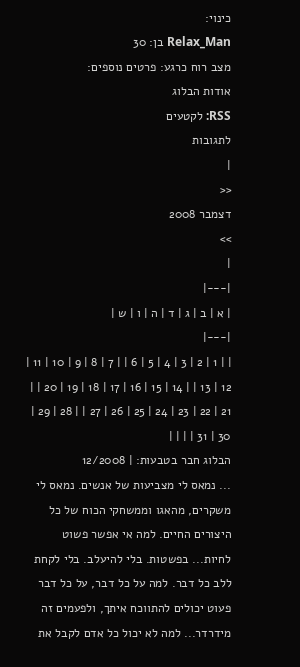כינוי:
Relax_Man בן: 30
מצב רוח כרגע: פרטים נוספים:
אודות הבלוג
RSS: לקטעים
לתגובות
|
<<
דצמבר 2008
>>
|
|---|
| א | ב | ג | ד | ה | ו | ש |
|---|
| | 1 | 2 | 3 | 4 | 5 | 6 | | 7 | 8 | 9 | 10 | 11 | 12 | 13 | | 14 | 15 | 16 | 17 | 18 | 19 | 20 | | 21 | 22 | 23 | 24 | 25 | 26 | 27 | | 28 | 29 | 30 | 31 | | | |
הבלוג חבר בטבעות: | 12/2008
... נמאס לי מצביעות של אנשים. נמאס לי משקרים, מהאגו וממשחקי הכוח של כל היצורים החיים. למה אי אפשר פשוט לחיות... בפשטות. בלי להיעלב. בלי לקחת ללב כל דבר. למה על כל דבר, על כל דבר פעוט יכולים להתווכח איתך, ולפעמים זה מידרדר... למה לא יכול כל אדם לקבל את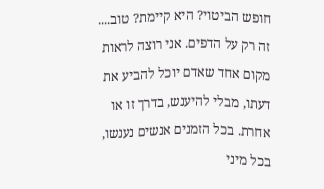חופש הביטוי? היא קיימת? טוב.... זה רק על הדפים. אני רוצה לראות מקום אחד שאדם יוכל להביע את דעתו, מבלי להיענש, בדרך זו או אחרת. בכל הזמנים אנשים נענשו, בכל מיני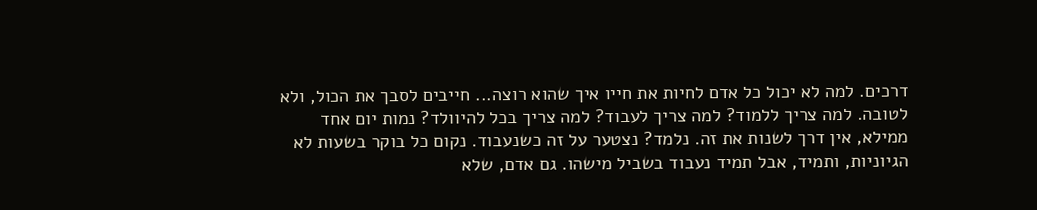דרכים. למה לא יכול כל אדם לחיות את חייו איך שהוא רוצה... חייבים לסבך את הכול, ולא לטובה. למה צריך ללמוד? למה צריך לעבוד? למה צריך בכל להיוולד? נמות יום אחד ממילא, אין דרך לשנות את זה. נלמד? נצטער על זה כשנעבוד. נקום כל בוקר בשעות לא הגיוניות, ותמיד, אבל תמיד נעבוד בשביל מישהו. גם אדם, שלא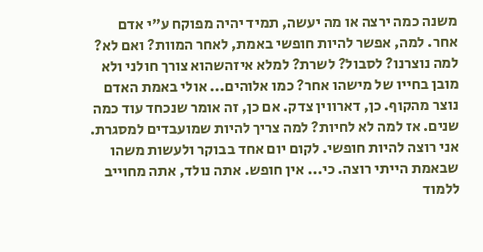משנה כמה ירצה או מה יעשה, תמיד יהיה מפוקח ע"י אדם אחר. למה, אפשר להיות חופשי באמת, לאחר המוות? ואם לא? למה נוצרנו? לסבול? לשרת? למלא איזהשהוא צורך חולני ולא מובן בחייו של מישהו אחר? כמו אלוהים... אולי באמת האדם נוצר מהקוף. כן, דארווין צדק. אם כן, זה אומר שנכחד עוד כמה שנים. אז למה לא לחיות? למה צריך להיות שמועבדים למסגרת. אני רוצה להיות חופשי. לקום יום אחד בבוקר ולעשות משהו שבאמת הייתי רוצה. כי... אין חופש. אתה נולד, אתה מחוייב ללמוד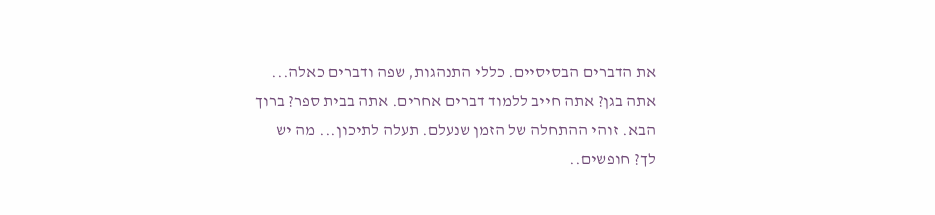את הדברים הבסיסיים. כללי התנהגות, שפה ודברים כאלה... אתה בגן? אתה חייב ללמוד דברים אחרים. אתה בבית ספר? ברוך הבא. זוהי ההתחלה של הזמן שנעלם. תעלה לתיכון... מה יש לך? חופשים..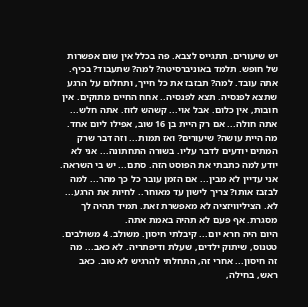יש שיעורים. תתגייס לצבא. פה בכלל אין שום אפשרות של חופש. תלמד באוניברסיטה? למה? שתעבוד? בכיף. אתה עובד. למה? תבזבז את כל חייך, ותחלום על הרגע שתצא לפנסיה. תצא לפנסיה.. אחח החיים מתוקים. אין חובות, אין כלום. אבל אוי... קשהש לזוז. אתה חלש... אתה חולה... אם רק היית בן 16 שוב, אפילו ליום אחד. מה היית עושה? שיעורים? ואז תמות... וזה דבר שרק המתים יודעים לדבר עליו. בשורה התחתונה... אני לא יודע למה כתבתי את הפוסט הזה. סתם... יש בי השראה. אני עדיין לא מבין... אם הזמן עובר כל כך מהר... למה לבזבז אותו? צריך לישון עד מאוחר.. לחיות את הרגע... לא. הציליוויזציה לא מאפשרת זאת. תמיד תהיה לך מסגרת. אף פעם לא תהיה באמת אתה.
היום היה חרא יום... קיבלתי חיסון. משולב. 4 משולבים. טטנוס, שיתוק ילדים, שעלת ודיפתריה. לא כאב... מה זה חיסון... אחרי זה, התחלתי להרגיש לא טוב. כאב ראש, בחילה,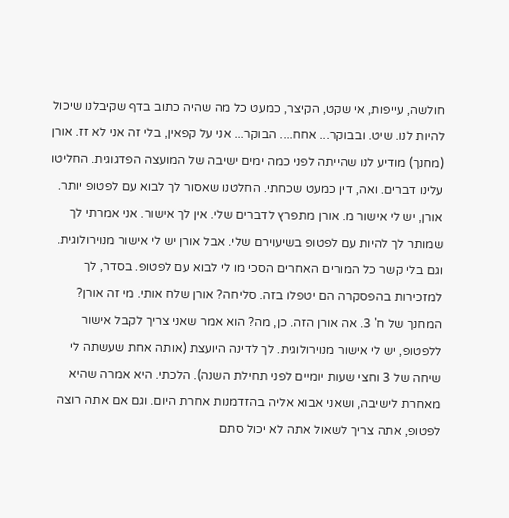חולשה, עייפות, אי שקט, הקיצר, כמעט כל מה שהיה כתוב בדף שקיבלנו שיכול להיות לנו. שיט. ובבוקר... אחח.... הבוקר... אני על קפאין, בלי זה אני לא זז. אורן (מחנך) מודיע לנו שהייתה לפני כמה ימים ישיבה של המועצה הפדגוגית. החליטו עלינו דברים. ואה, דין כמעט שכחתי. החלטנו שאסור לך לבוא עם לפטופ יותר. אורן, יש לי אישור מ. אורן מתפרץ לדברים שלי. אין לך אישור. אני אמרתי לך שמותר לך להיות עם לפטופ בשיעוירם שלי. אבל אורן יש לי אישור מנוירולוגית. וגם בלי קשר כל המורים האחרים הסכי מו לי לבוא עם לפטופ. בסדר, לך למזכירות בהפסקרה הם יטפלו בזה. סליחה? אורן שלח אותי. מי זה אורן? המחנך של ח' 3. אה אורן הזה. כן, מה? הוא אמר שאני צריך לקבל אישור ללפטופ, יש לי אישור מנוירולוגית. לך לדינה היועצת (אותה אחת שעשתה לי שיחה של 3 וחצי שעות יומיים לפני תחילת השנה). הלכתי. היא אמרה שהיא מאחרת לישיבה, ושאני אבוא אליה בהזדמנות אחרת היום. וגם אם אתה רוצה לפטופ, אתה צריך לשאול אתה לא יכול סתם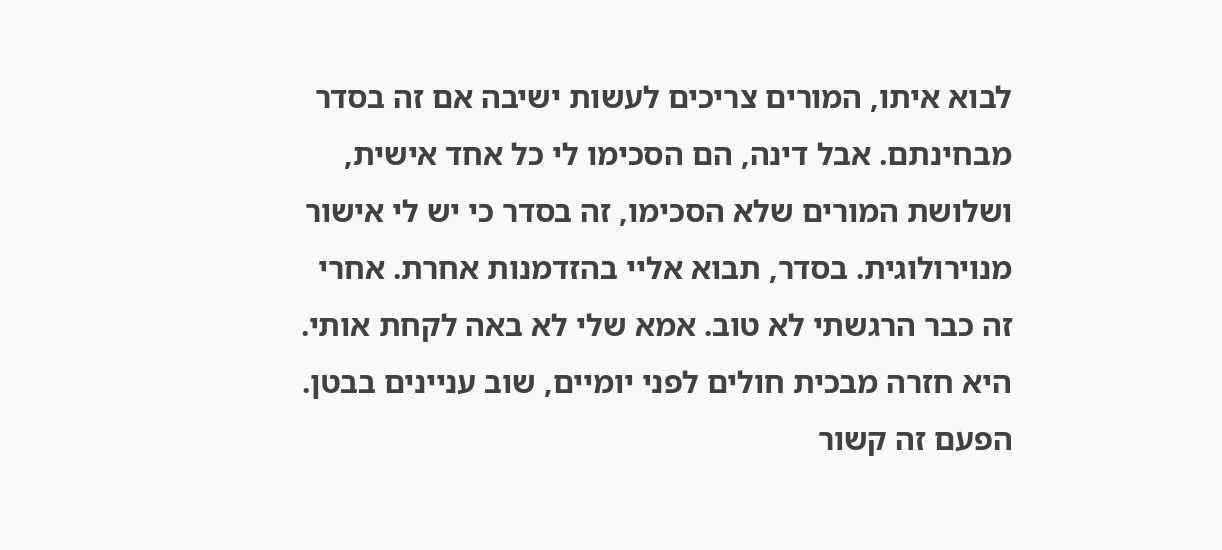לבוא איתו, המורים צריכים לעשות ישיבה אם זה בסדר מבחינתם. אבל דינה, הם הסכימו לי כל אחד אישית, ושלושת המורים שלא הסכימו, זה בסדר כי יש לי אישור מנוירולוגית. בסדר, תבוא אליי בהזדמנות אחרת. אחרי זה כבר הרגשתי לא טוב. אמא שלי לא באה לקחת אותי. היא חזרה מבכית חולים לפני יומיים, שוב עניינים בבטן. הפעם זה קשור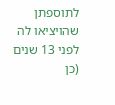לתוספתן שהויציאו לה לפני 13 שנים (כן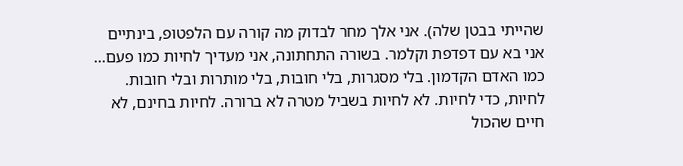שהייתי בבטן שלה). אני אלך מחר לבדוק מה קורה עם הלפטופ, בינתיים אני בא עם דפדפת וקלמר. בשורה התחתונה, אני מעדיך לחיות כמו פעם... כמו האדם הקדמון. בלי מסגרות, בלי חובות, בלי מותרות ובלי חובות. לחיות, כדי לחיות. לא לחיות בשביל מטרה לא ברורה. לחיות בחינם, לא חיים שהכול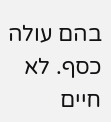בהם עולה כסף. לא חיים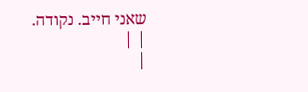שאני חייב. נקודה.
| |
|